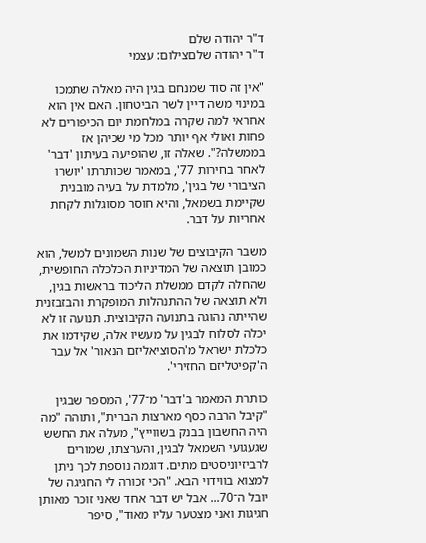ד"ר יהודה שלם
ד"ר יהודה שלםצילום: עצמי

"אין זה סוד שמנחם בגין היה מאלה שתמכו במינוי משה דיין לשר הביטחון. האם אין הוא אחראי למה שקרה במלחמת יום הכיפורים לא פחות ואולי אף יותר מכל מי שכיהן אז בממשלה?". שאלה זו, שהופיעה בעיתון 'דבר' לאחר בחירות 77', במאמר שכותרתו 'יושרו הציבורי של בגין', מלמדת על בעיה מובנית שקיימת בשמאל, והיא חוסר מסוגלות לקחת אחריות על דבר.

משבר הקיבוצים של שנות השמונים למשל, הוא כמובן תוצאה של המדיניות הכלכלה החופשית, שהחלה לקדם ממשלת הליכוד בראשות בגין, ולא תוצאה של ההתנהלות המופקרת והבזבזנית שהייתה נהוגה בתנועה הקיבוצית. תנועה זו לא יכלה לסלוח לבגין על מעשיו אלה, שקידמו את כלכלת ישראל מ'הסוציאליזם הנאור' אל עבר ה'קפיטליזם החזירי'.

כותרת המאמר ב'דבר' מ־77', המספר שבגין "קיבל הרבה כסף מארצות הברית", ותוהה "מה היה החשבון בבנק בשווייץ", מעלה את החשש שגעגועי השמאל לבגין, והערצתו, שמורים לרביזיוניסטים מתים. דוגמה נוספת לכך ניתן למצוא בווידוי הבא. "הכי זכורה לי החגיגה של יובל ה־70... אבל יש דבר אחד שאני זוכר מאותן חגיגות ואני מצטער עליו מאוד", סיפר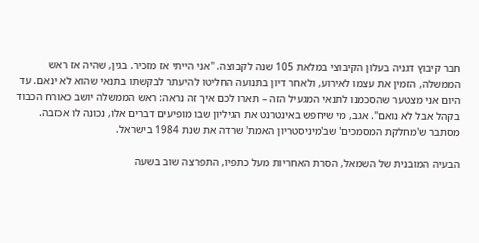חבר קיבוץ דגניה בעלון הקיבוצי במלאת 105 שנה לקבוצה. "אני הייתי אז מזכיר. בגין, שהיה אז ראש הממשלה, הזמין את עצמו לאירוע, ולאחר דיון בתנועה החליטו להיעתר לבקשתו בתנאי שהוא לא ינאם. עד היום אני מצטער שהסכמנו לתנאי המגעיל הזה – תארו לכם איך זה נראה: ראש הממשלה יושב כאורח הכבוד בקהל אבל לא נואם". אגב, מי שיחפש באינטרנט את הגיליון שבו מופיעים דברים אלו, נכונה לו אכזבה. מסתבר ש'מחלקת המסמכים' שב'מיניסטריון האמת' שרדה את שנת 1984 בישראל.

הבעיה המובנית של השמאל, הסרת האחריות מעל כתפיו, התפרצה שוב בשעה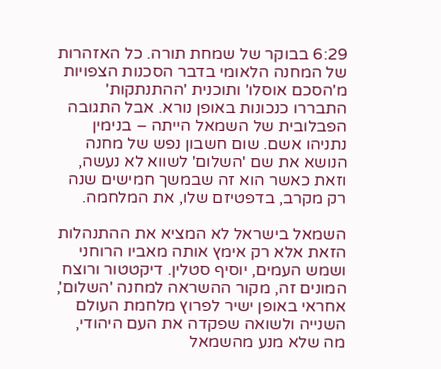6:29 בבוקר של שמחת תורה. כל האזהרות של המחנה הלאומי בדבר הסכנות הצפויות מ'הסכם אוסלו' ותוכנית 'ההתנתקות' התבררו כנכונות באופן נורא. אבל התגובה הפבלובית של השמאל הייתה – בנימין נתניהו אשם. שום חשבון נפש של מחנה הנושא את שם 'השלום' לשווא לא נעשה, וזאת כאשר הוא זה שבמשך חמישים שנה רק מקרב, בדפטיזם שלו, את המלחמה.

השמאל בישראל לא המציא את ההתנהלות הזאת אלא רק אימץ אותה מאביו הרוחני ושמש העמים, יוסיף סטלין. דיקטטור ורוצח המונים זה, מקור ההשראה למחנה 'השלום', אחראי באופן ישיר לפרוץ מלחמת העולם השנייה ולשואה שפקדה את העם היהודי, מה שלא מנע מהשמאל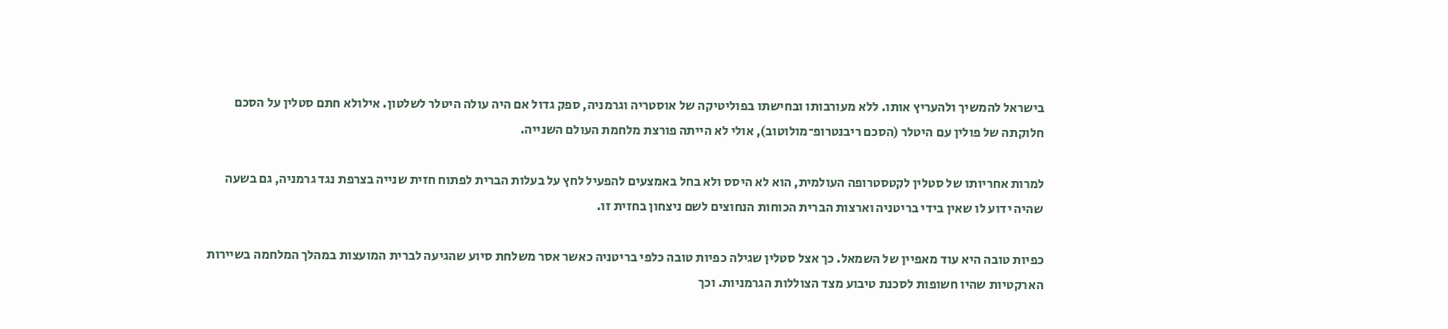בישראל להמשיך ולהעריץ אותו. ללא מעורבותו ובחישתו בפוליטיקה של אוסטריה וגרמניה, ספק גדול אם היה עולה היטלר לשלטון. אילולא חתם סטלין על הסכם חלוקתה של פולין עם היטלר (הסכם ריבנטרופ־מולוטוב), אולי לא הייתה פורצת מלחמת העולם השנייה.

למרות אחריותו של סטלין לקטסטרופה העולמית, הוא לא היסס ולא בחל באמצעים להפעיל לחץ על בעלות הברית לפתוח חזית שנייה בצרפת נגד גרמניה, גם בשעה שהיה ידוע לו שאין בידי בריטניה וארצות הברית הכוחות הנחוצים לשם ניצחון בחזית זו.

כפיות טובה היא עוד מאפיין של השמאל. כך אצל סטלין שגילה כפיות טובה כלפי בריטניה כאשר אסר משלחת סיוע שהגיעה לברית המועצות במהלך המלחמה בשיירות הארקטיות שהיו חשופות לסכנת טיבוע מצד הצוללות הגרמניות. וכך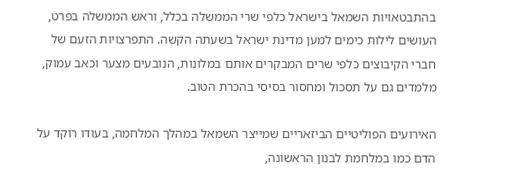בהתבטאויות השמאל בישראל כלפי שרי הממשלה בכלל, וראש הממשלה בפרט, העושים לילות כימים למען מדינת ישראל בשעתה הקשה. התפרצויות הזעם של חברי הקיבוצים כלפי שרים המבקרים אותם במלונות, הנובעים מצער וכאב עמוק, מלמדים גם על תסכול ומחסור בסיסי בהכרת הטוב.

האירועים הפוליטיים הביזאריים שמייצר השמאל במהלך המלחמה, בעודו רוקד על הדם כמו במלחמת לבנון הראשונה,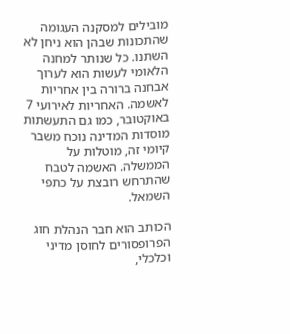מובילים למסקנה העגומה שהתכונות שבהן הוא ניחן לא השתנו. כל שנותר למחנה הלאומי לעשות הוא לערוך אבחנה ברורה בין אחריות לאשמה. האחריות לאירועי 7 באוקטובר, כמו גם התעשתות מוסדות המדינה נוכח משבר קיומי זה, מוטלות על הממשלה. האשמה לטבח שהתרחש רובצת על כתפי השמאל.

הכותב הוא חבר הנהלת חוג הפרופסורים לחוסן מדיני וכלכלי,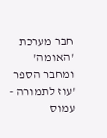חבר מערכת 'האומה' ומחבר הספר 'עוז לתמורה - עמוס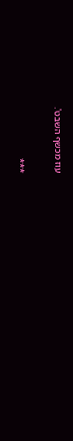עוז מכשף השבט'.

***